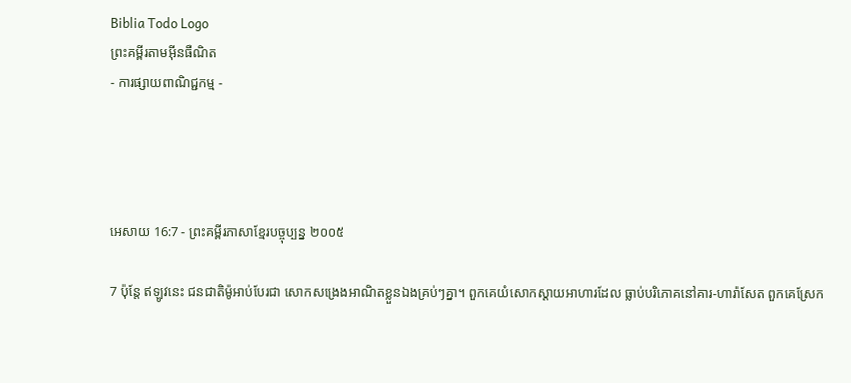Biblia Todo Logo
ព្រះគម្ពីរតាមអ៊ីនធឺណិត
- ការផ្សាយពាណិជ្ជកម្ម -




អេសាយ 16:7 - ព្រះគម្ពីរភាសាខ្មែរបច្ចុប្បន្ន ២០០៥

7 ប៉ុន្តែ ឥឡូវនេះ ជន‌ជាតិម៉ូអាប់បែរជា សោកសង្រេងអាណិតខ្លួនឯងគ្រប់ៗគ្នា។ ពួកគេយំសោកស្ដាយអាហារដែល ធ្លាប់បរិភោគនៅគារ-ហារ៉ា‌សែត ពួកគេស្រែក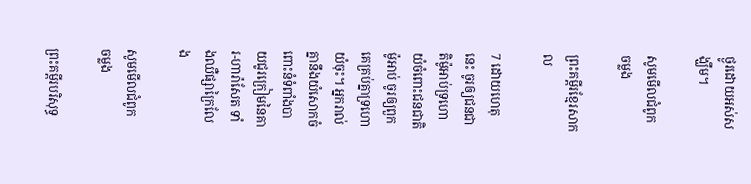ថ្ងូរដោយអស់សង្ឃឹម។

សូមមើលជំពូក ចម្លង

ព្រះគម្ពីរខ្មែរសាកល

7 ដោយហេតុនេះ ចូរឲ្យជនជាតិម៉ូអាប់ទ្រហោយំចំពោះជនជាតិម៉ូអាប់ ចូរឲ្យពួកគេគ្រប់គ្នាទ្រហោយំចុះ។ អ្នករាល់គ្នានឹងយំសោកចំពោះនំទំពាំងបាយជូរក្រៀមនៃគារ-ហារ៉ាសែត ទាំងឈឺផ្សាក្រៃលែង

សូមមើលជំពូក ចម្លង

ព្រះគម្ពីរបរិសុទ្ធ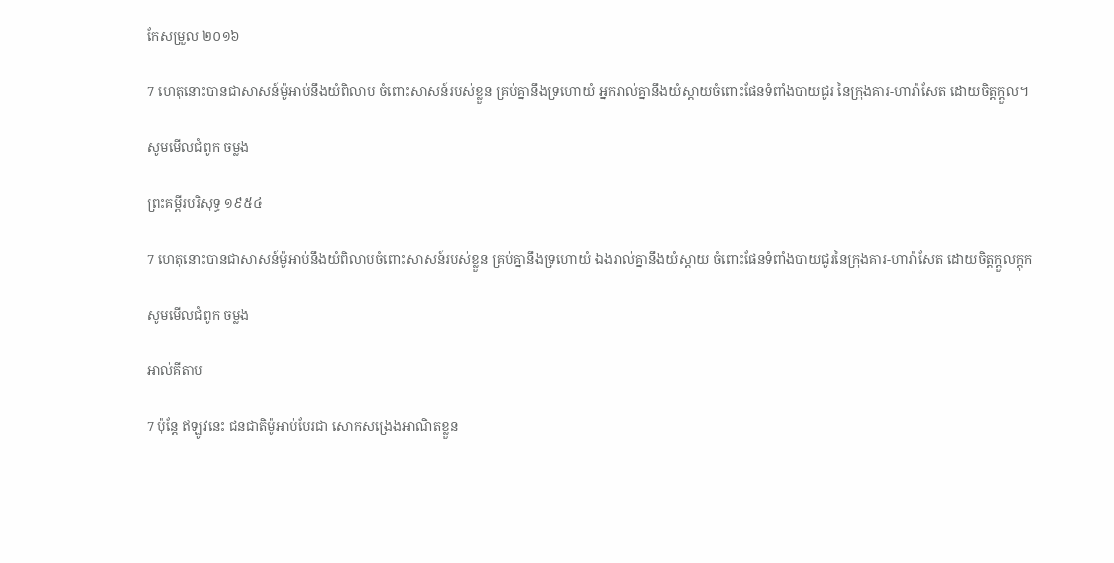កែសម្រួល ២០១៦

7 ហេតុនោះបានជាសាសន៍ម៉ូអាប់នឹងយំពិលាប ចំពោះសាសន៍របស់ខ្លួន គ្រប់គ្នានឹងទ្រហោ‌យំ អ្នករាល់គ្នានឹងយំស្តាយចំពោះផែនទំពាំង‌បាយ‌ជូរ នៃក្រុងគារ-ហារ៉ាសែត ដោយចិត្តក្តួល។

សូមមើលជំពូក ចម្លង

ព្រះគម្ពីរបរិសុទ្ធ ១៩៥៤

7 ហេតុនោះបានជាសាសន៍ម៉ូអាប់នឹងយំពិលាបចំពោះសាសន៍របស់ខ្លួន គ្រប់គ្នានឹងទ្រហោ‌យំ ឯងរាល់គ្នានឹងយំស្តាយ ចំពោះផែនទំពាំង‌បាយ‌ជូរនៃក្រុងគារ-ហារ៉ាសែត ដោយចិត្តក្តួល‌ក្តុក

សូមមើលជំពូក ចម្លង

អាល់គីតាប

7 ប៉ុន្តែ ឥឡូវនេះ ជន‌ជាតិម៉ូអាប់បែរជា សោកសង្រេងអាណិតខ្លួន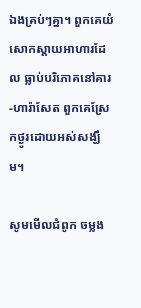ឯងគ្រប់ៗគ្នា។ ពួកគេយំសោកស្ដាយអាហារដែល ធ្លាប់បរិភោគនៅគារ-ហារ៉ា‌សែត ពួកគេស្រែកថ្ងូរដោយអស់សង្ឃឹម។

សូមមើលជំពូក ចម្លង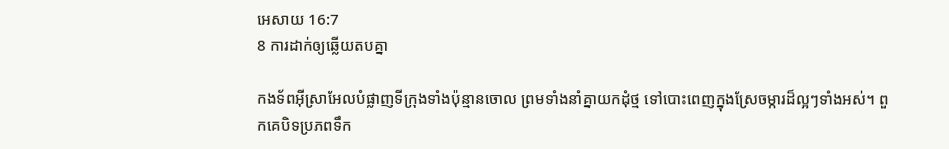អេសាយ 16:7
8 ការដាក់ឲ្យឆ្លើយតបគ្នា

កង‌ទ័ពអ៊ីស្រា‌អែលបំផ្លាញទីក្រុងទាំងប៉ុន្មានចោល ព្រមទាំងនាំគ្នាយកដុំថ្ម ទៅបោះពេញក្នុងស្រែចម្ការដ៏ល្អៗទាំងអស់។ ពួកគេបិទប្រភពទឹក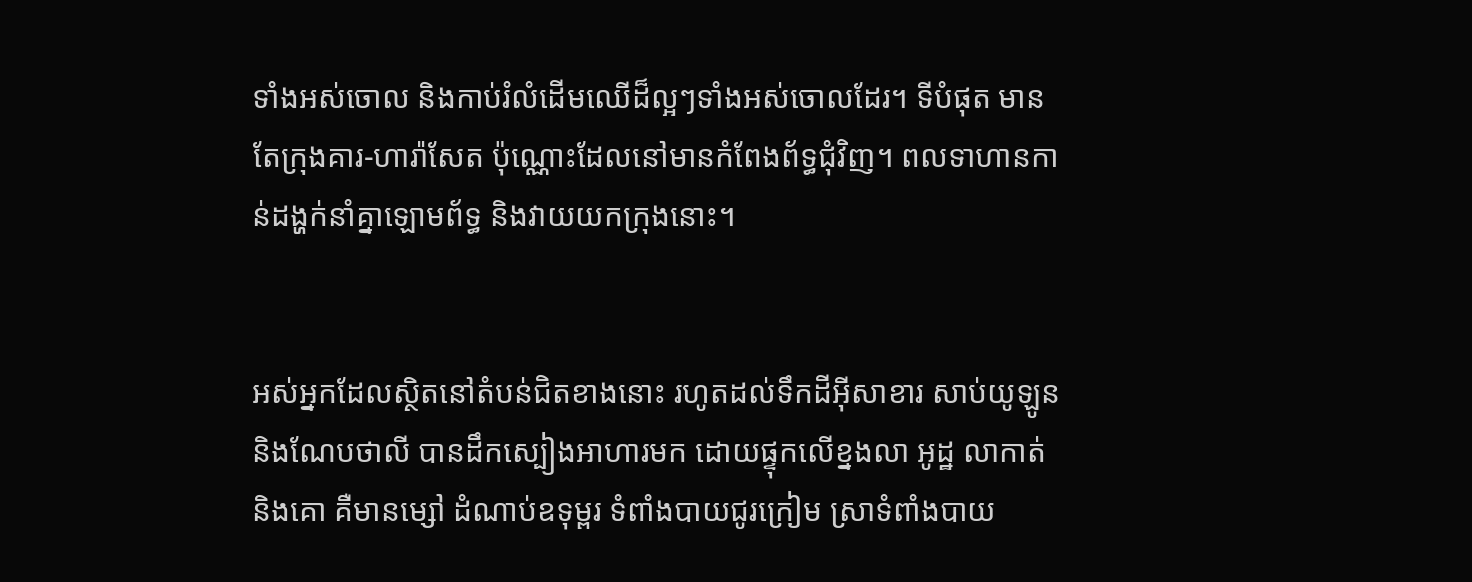ទាំងអស់ចោល និងកាប់រំលំដើមឈើដ៏ល្អៗទាំងអស់ចោលដែរ។ ទីបំផុត មានតែក្រុងគារ-ហា‌រ៉ា‌សែត ប៉ុណ្ណោះដែលនៅមានកំពែងព័ទ្ធជុំ‌វិញ។ ពលទាហានកាន់ដង្ហក់នាំគ្នាឡោម‌ព័ទ្ធ និងវាយយកក្រុងនោះ។


អស់អ្នកដែលស្ថិតនៅតំបន់ជិតខាងនោះ រហូតដល់ទឹកដីអ៊ីសា‌ខារ សាប់យូ‌ឡូន និងណែប‌ថាលី បានដឹកស្បៀងអាហារមក ដោយផ្ទុកលើខ្នងលា អូដ្ឋ លាកាត់ និងគោ គឺមានម្សៅ ដំណាប់ឧទុម្ពរ ទំពាំង‌បាយជូរក្រៀម ស្រាទំពាំង‌បាយ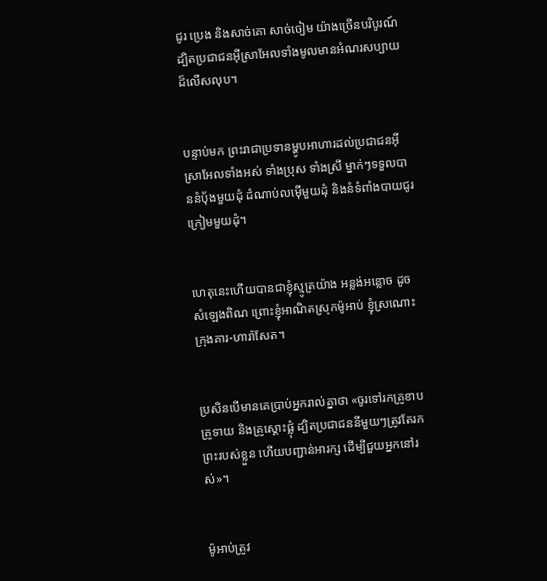ជូរ ប្រេង និងសាច់គោ សាច់ចៀម យ៉ាងច្រើនបរិបូរណ៍ ដ្បិតប្រជា‌ជនអ៊ីស្រា‌អែលទាំងមូលមានអំណរសប្បាយដ៏លើស‌លុប។


បន្ទាប់មក ព្រះ‌រាជាប្រទានម្ហូបអាហារដល់ប្រជា‌ជនអ៊ីស្រា‌អែលទាំងអស់ ទាំងប្រុស ទាំងស្រី ម្នាក់ៗទទួលបាននំបុ័ងមួយដុំ ដំណាប់លម៉ើមួយដុំ និងនំទំពាំង‌បាយជូរក្រៀមមួយដុំ។


ហេតុនេះហើយបានជាខ្ញុំស្មូត្រយ៉ាង អន្លង់‌អន្លោច ដូចសំឡេងពិណ ព្រោះខ្ញុំអាណិតស្រុកម៉ូអាប់ ខ្ញុំស្រណោះក្រុងគារ-ហារ៉ា‌សែត។


ប្រសិនបើមានគេប្រាប់អ្នករាល់គ្នាថា «ចូរទៅរកគ្រូខាប គ្រូទាយ និងគ្រូស្ដោះផ្លុំ ដ្បិតប្រជា‌ជននីមួយៗត្រូវតែរកព្រះរបស់ខ្លួន ហើយបញ្ជាន់អារក្ស ដើម្បីជួយអ្នកនៅរស់»។


ម៉ូអាប់ត្រូវ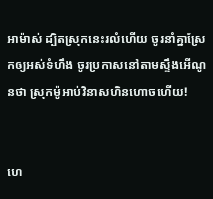អាម៉ាស់ ដ្បិតស្រុកនេះរលំហើយ ចូរនាំគ្នាស្រែកឲ្យអស់ទំហឹង ចូរប្រកាសនៅតាមស្ទឹងអើ‌ណូនថា ស្រុកម៉ូអាប់វិនាសហិន‌ហោចហើយ!


ហេ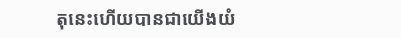តុនេះហើយបានជាយើងយំ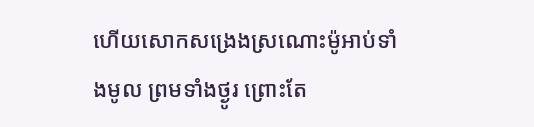ហើយសោកសង្រេងស្រណោះម៉ូអាប់ទាំងមូល ព្រមទាំងថ្ងូរ ព្រោះតែ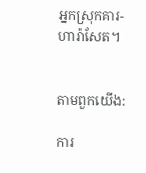អ្នកស្រុកគារ-ហារ៉ា‌សែត។


តាមពួកយើង:

ការ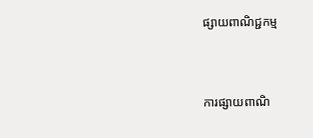ផ្សាយពាណិជ្ជកម្ម


ការផ្សាយពាណិ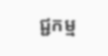ជ្ជកម្ម